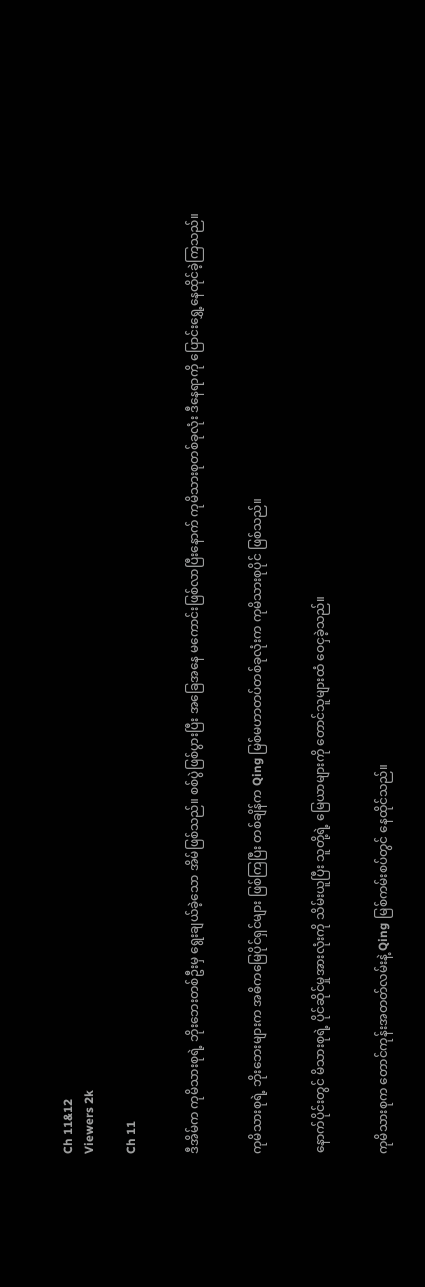Ch 11&12
Viewers 2k

Ch 11


ဒီအိမ်က ကုမိသားစုရဲ့ ဘိုးဘေးတစ်ဦးမှ ရွေးချယ်ခဲ့သော အိမ်ဖြစ်သည်။ စစ်ပွဲဖြစ်ပွားပြီး အခြေအနေ မကောင်းဖြစ်လာပြီးနောက် ကုမိသားစုတစ်ခုလုံး ဒီနေရာကို ပြောင်းရွှေ့နေထိုင်ခဲ့ကြသည်။


ကုမိသားစုရဲ့ ဘိုးဘေးများက အဓိကမြေပိုင်ရှင်များ ဖြစ်ကြပြီး တစ်ချိန်က Qing မြစ်မဟာတပ်တစ်ခုလုံးက ကုမိသားစုပိုင် ဖြစ်သည်။


နောက်ပိုင်းတွင် မိသားစုရဲ့ ပိုင်ဆိုင်မှုအားလုံးကို သိမ်းယူပြီး သူတို့ရဲ့ မြေယာများကို တောင်သူများထံ ဝေငှခဲ့သည်။


ကုမိသားစုက တောင်ကုန်းအတတ်လမ်းနဲ့ Qing မြစ်ကမ်းစပ်တွင် နေထိုင်သည်။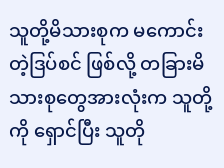သူတို့မိသားစုက မကောင်းတဲ့ဒြပ်စင် ဖြစ်လို့ တခြားမိသားစု‌တွေအားလုံးက သူတို့ကို ရှောင်ပြီး သူတို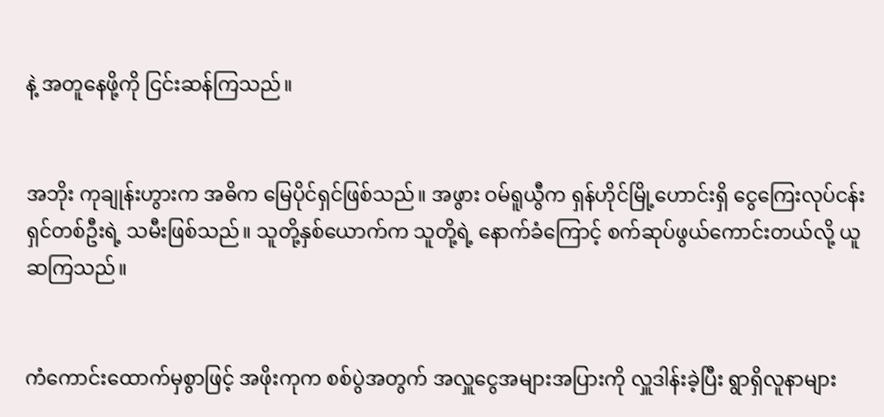နဲ့ အတူနေဖို့ကို ငြင်းဆန်ကြသည်။


အဘိုး ကုချုန်းဟွားက အဓိက မြေပိုင်ရှင်ဖြစ်သည်။ အဖွား ဝမ်ရူယွီက ရှန်ဟိုင်မြို့ဟောင်းရှိ ငွေကြေးလုပ်ငန်းရှင်တစ်ဦးရဲ့ သမီးဖြစ်သည်။ သူတို့နှစ်ယောက်က သူတို့ရဲ့‌ နောက်ခံကြောင့် စက်ဆုပ်ဖွယ်ကောင်းတယ်လို့ ယူဆကြသည်။


ကံကောင်းထောက်မှစွာဖြင့် အဖိုးကုက စစ်ပွဲအတွက် အလှူငွေအများအပြားကို လှူဒါန်းခဲ့ပြီး ရွာရှိလူနာများ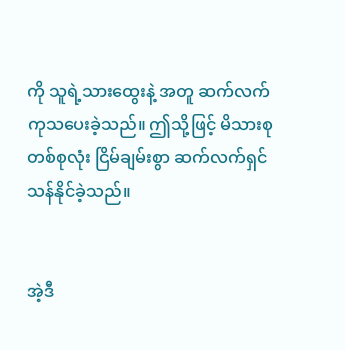ကို သူရဲ့သားထွေးနဲ့ အတူ ဆက်လက်ကုသပေးခဲ့သည်။ ဤသို့ဖြင့် မိသားစုတစ်စုလုံး ငြိမ်ချမ်းစွာ ဆက်လက်ရှင်သန်နိုင်ခဲ့သည်။


အဲ့ဒီ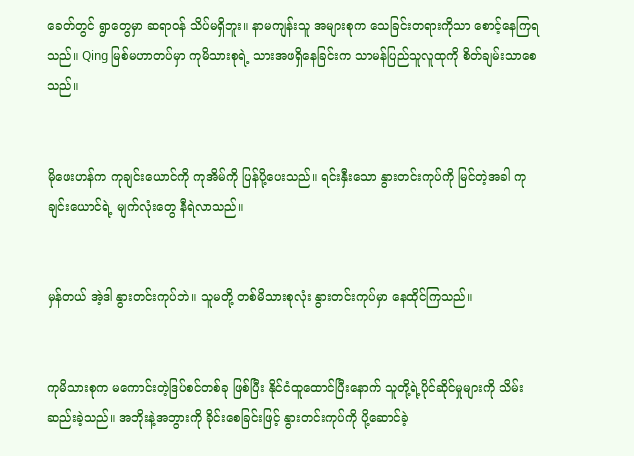ခေတ်တွင် ရွာတွေမှာ ဆရာဝန် သိပ်မရှိဘူး။ နာမကျန်းသူ အများစုက သေခြင်းတရားကိုသာ စောင့်နေကြရသည်။ Qing မြစ်မဟာတပ်မှာ ကုမိသားစုရဲ့ သားအဖရှိနေခြင်းက သာမန်ပြည်သူလူထုကို စိတ်ချမ်းသာစေသည်။


မိုဖေးဟန်က ကုချင်းယောင်ကို ကုအိမ်ကို ပြန်ပို့ပေးသည်။ ရင်းနှီးသော နွားတင်းကုပ်ကို မြင်တဲ့အခါ ကုချင်းယောင်ရဲ့ မျက်လုံးတွေ နီရဲလာသည်။


မှန်တယ် အဲ့ဒါ နွားတင်းကုပ်ဘဲ။ သူမတို့ တစ်မိသားစုလုံး နွားတင်းကုပ်မှာ နေထိုင်ကြသည်။


ကုမိသားစုက မကောင်းတဲ့ဒြပ်စင်တစ်ခု ဖြစ်ပြီး နိုင်ငံထူထောင်ပြီးနောက် သူတို့ရဲ့ပိုင်ဆိုင်မှုများကို သိမ်းဆည်းခဲ့သည်။ အဘိုးနဲ့အဘွားကို ခိုင်းစေခြင်းဖြင့် နွားတင်းကုပ်ကို ပို့ဆောင်ခဲ့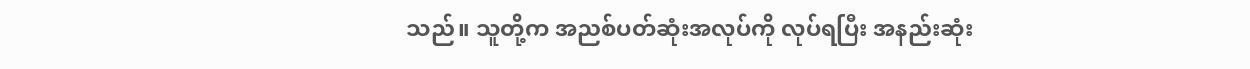သည်။ သူတို့က အညစ်ပတ်ဆုံးအလုပ်ကို လုပ်ရပြီး အနည်းဆုံး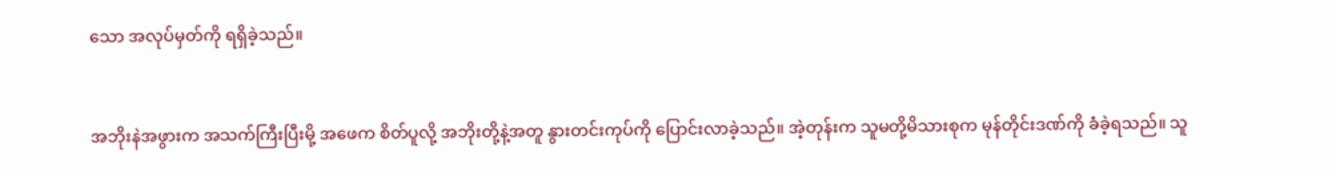သော အလုပ်မှတ်ကို ရရှိခဲ့သည်။


အဘိုးနဲအဖွားက အသက်ကြီးပြီးမို့ အဖေက စိတ်ပူလို့ အဘိုးတို့နဲ့အတူ နွားတင်းကုပ်ကို ပြောင်းလာခဲ့သည်။ အဲ့တုန်းက သူမတို့မိသားစုက မုန်တိုင်းဒဏ်ကို ခံခဲ့ရသည်။ သူ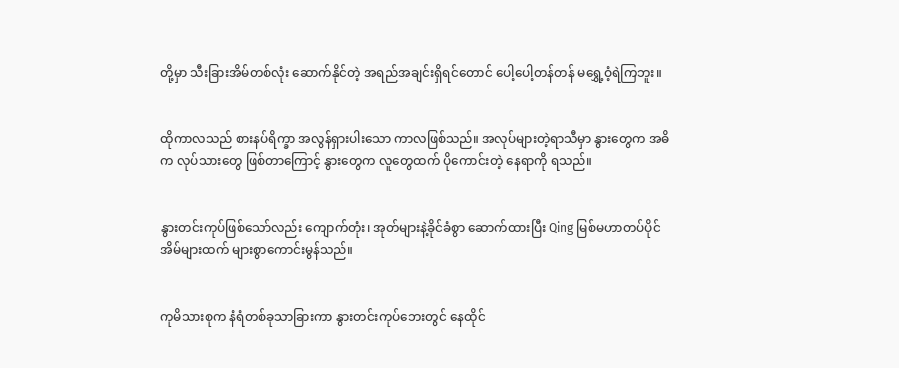တို့မှာ သီးခြားအိမ်တစ်လုံး ဆောက်နိုင်တဲ့ အရည်အချင်းရှိရင်တောင် ပေါ့ပေါ့တန်တန် မရွှေ့ဝံ့ရဲကြဘူး။


ထိုကာလသည် စားနပ်ရိက္ခာ အလွန်ရှားပါးသော ကာလဖြစ်သည်။ အလုပ်များတဲ့ရာသီမှာ နွားတွေက အဓိက လုပ်သားတွေ ဖြစ်တာကြောင့် နွားတွေက လူတွေထက် ပိုကောင်းတဲ့ နေရာကို ရသည်။


နွားတင်းကုပ်ဖြစ်သော်လည်း ကျောက်တုံး၊ အုတ်များနဲ့ခိုင်ခံစွာ ဆောက်ထားပြီး Qing မြစ်မဟာတပ်ပိုင်အိမ်များထက် များစွာကောင်းမွန်သည်။


ကုမိသားစုက နံရံတစ်ခုသာခြားကာ နွားတင်းကုပ်ဘေးတွင် နေထိုင်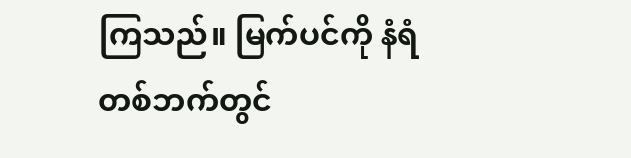ကြသည်။ မြက်ပင်ကို နံရံတစ်ဘက်တွင်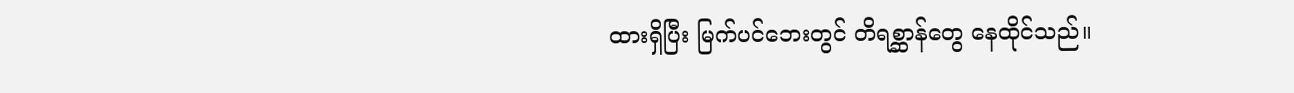ထားရှိပြီး မြက်ပင်ဘေးတွင် တိရစ္ဆာန်တွေ နေထိုင်သည်။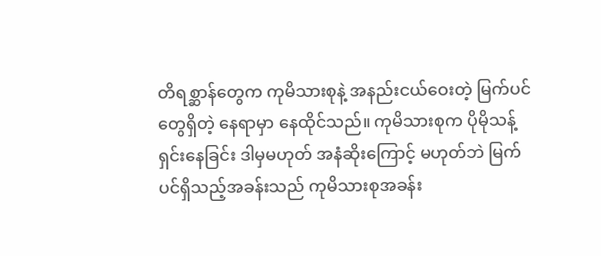တိရစ္ဆာန်တွေက ကုမိသားစုနဲ့ အနည်းငယ်ဝေးတဲ့ မြက်ပင်တွေရှိတဲ့ နေရာမှာ နေထိုင်သည်။ ကုမိသားစုက ပိုမိုသန့်ရှင်းနေခြင်း ဒါမှမဟုတ် အနံဆိုးကြောင့် မဟုတ်ဘဲ မြက်ပင်ရှိသည့်အခန်းသည် ကုမိသားစုအခန်း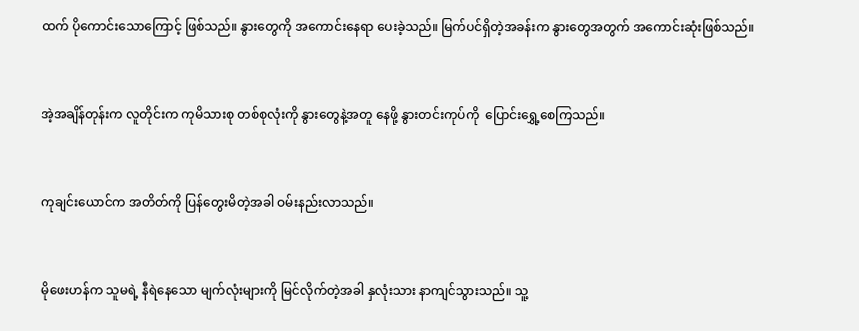ထက် ပိုကောင်းသောကြောင့် ဖြစ်သည်။ နွားတွေကို အကောင်းနေရာ ပေးခဲ့သည်။ မြက်ပင်ရှိတဲ့အခန်းက နွားတွေအတွက် အကောင်းဆုံးဖြစ်သည်။


အဲ့အချိန်တုန်းက လူတိုင်းက ကုမိသားစု တစ်စုလုံးကို နွားတွေနဲ့အတူ နေဖို့ နွားတင်းကုပ်ကို  ပြောင်းရွှေ့စေကြသည်။


ကုချင်းယောင်က အတိတ်ကို ပြန်တွေးမိတဲ့အခါ ဝမ်းနည်းလာသည်။


မိုဖေးဟန်က သူမရဲ့ နီရဲနေသော မျက်လုံးများကို မြင်လိုက်တဲ့အခါ နှလုံးသား နာကျင်သွားသည်။ သူ့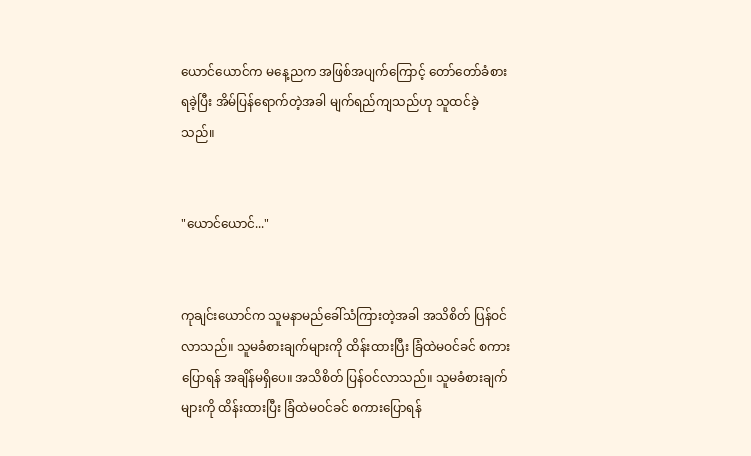ယောင်ယောင်က မနေ့ညက အဖြစ်အပျက်ကြောင့် တော်တော်ခံစားရခဲ့ပြီး အိမ်ပြန်ရောက်တဲ့အခါ မျက်ရည်ကျသည်ဟု သူထင်ခဲ့သည်။


"ယောင်ယောင်..."


ကုချင်းယောင်က သူမနာမည်ခေါ်သံကြားတဲ့အခါ အသိစိတ် ပြန်ဝင်လာသည်။ သူမခံစားချက်များကို ထိန်းထားပြီး ခြံထဲမဝင်ခင် စကားပြောရန် အချိန်မရှိပေ။ အသိစိတ် ပြန်ဝင်လာသည်။ သူမခံစားချက်များကို ထိန်းထားပြီး ခြံထဲမဝင်ခင် စကားပြောရန်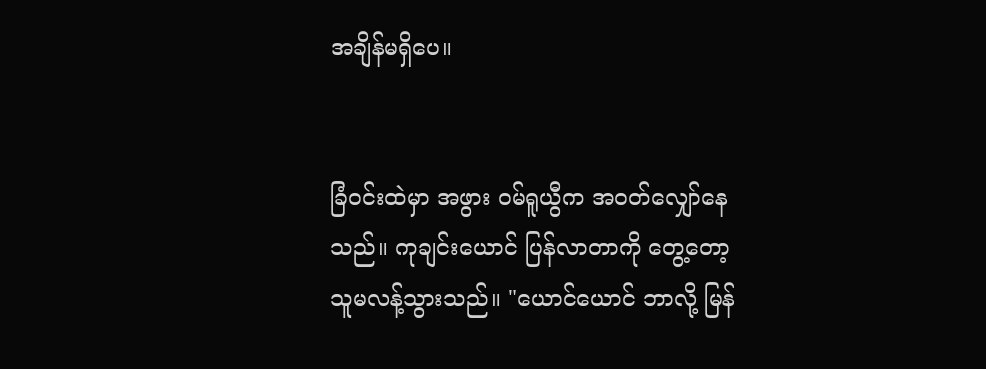အချိန်မရှိပေ။


ခြံဝင်းထဲမှာ အဖွား ဝမ်ရူယွီက အဝတ်လျှော်နေသည်။ ကုချင်းယောင် ပြန်လာတာကို တွေ့တော့ သူမလန့်သွားသည်။ "ယောင်ယောင် ဘာလို့ မြန်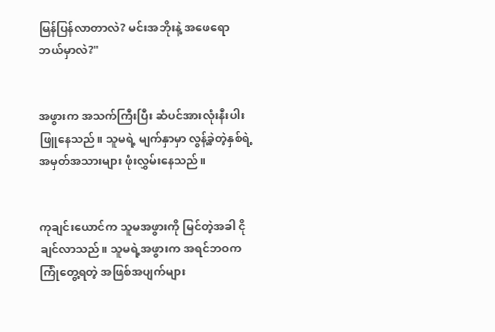မြန်ပြန်လာတာလဲ? မင်းအဘိုးနဲ့ အဖေရော ဘယ်မှာလဲ?"


အဖွားက အသက်ကြီးပြီး ဆံပင်အားလုံးနီးပါး ဖြူနေသည်။ သူမရဲ့ မျက်နှာမှာ လွန့်ခဲ့တဲ့နှစ်ရဲ့ အမှတ်အသားများ ဖုံးလွှမ်းနေသည်။


ကုချင်းယောင်က သူမအဖွားကို မြင်တဲ့အခါ ငိုချင်လာသည်။ သူမရဲ့အဖွားက အရင်ဘဝက ကြုံတွေ့ရတဲ့ အ‌ဖြစ်အပျက်များ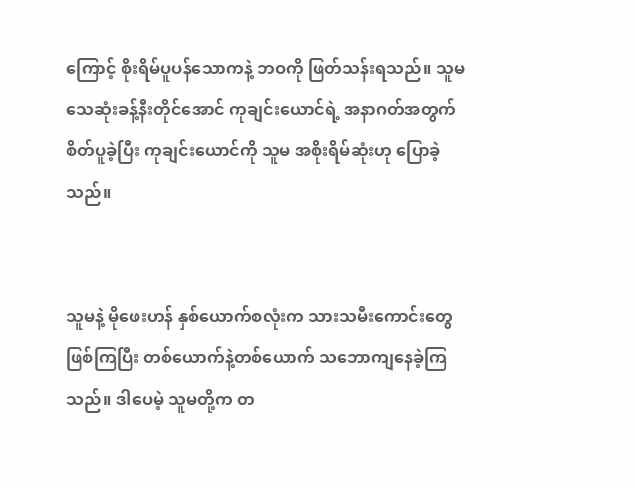ကြောင့် စိုးရိမ်ပူပန်သောကနဲ့ ဘဝကို ဖြတ်သန်းရသည်။ သူမသေဆုံးခန့်နီးတိုင်အောင် ကုချင်းယောင်ရဲ့ အနာဂတ်အတွက် စိတ်ပူခဲ့ပြီး ကုချင်း‌ယောင်ကို သူမ အစိုးရိမ်ဆုံးဟု ပြောခဲ့သည်။


သူမနဲ့ မိုဖေးဟန် နှစ်ယောက်စလုံးက သားသမီးကောင်းတွေ ဖြစ်ကြပြီး တစ်ယောက်နဲ့တစ်ယောက် သဘောကျနေခဲ့ကြသည်။ ဒါပေမဲ့ သူမတို့က တ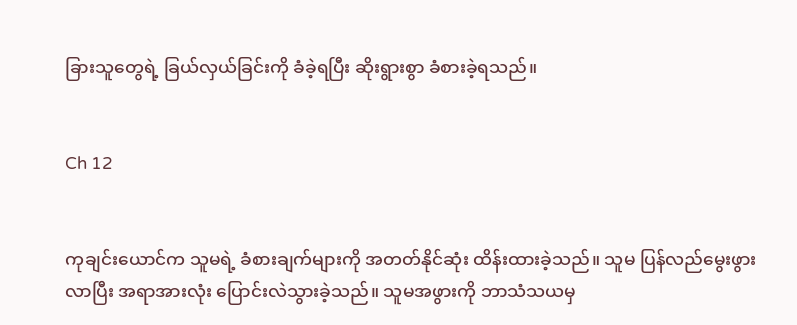ခြားသူတွေရဲ့ ခြယ်လှယ်ခြင်းကို ခံခဲ့ရပြီး ဆိုးရွားစွာ ခံစားခဲ့ရသည်။


Ch 12


ကုချင်းယောင်က သူမရဲ့ ခံစားချက်များကို အတတ်နိုင်ဆုံး ထိန်းထားခဲ့သည်။ သူမ ပြန်လည်မွေးဖွားလာပြီး အရာအားလုံး ပြောင်းလဲသွားခဲ့သည်။ သူမအဖွားကို ဘာသံသယမှ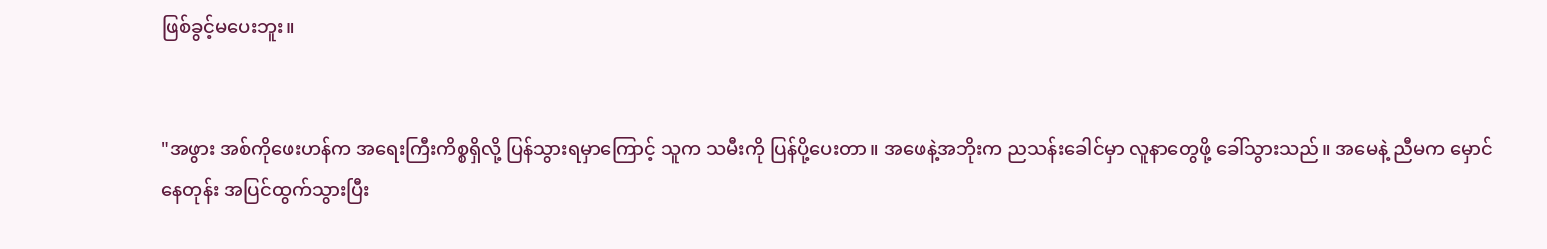ဖြစ်ခွင့်မပေးဘူး။


"အဖွား အစ်ကိုဖေးဟန်က အရေးကြီးကိစ္စရှိလို့ ပြန်သွားရမှာကြောင့် သူက သမီးကို ပြန်ပို့ပေးတာ။ အဖေနဲ့အဘိုးက ညသန်းခေါင်မှာ လူနာတွေဖို့ ခေါ်သွားသည်။ အမေနဲ့ ညီမက မှောင်နေတုန်း အပြင်ထွက်သွားပြီး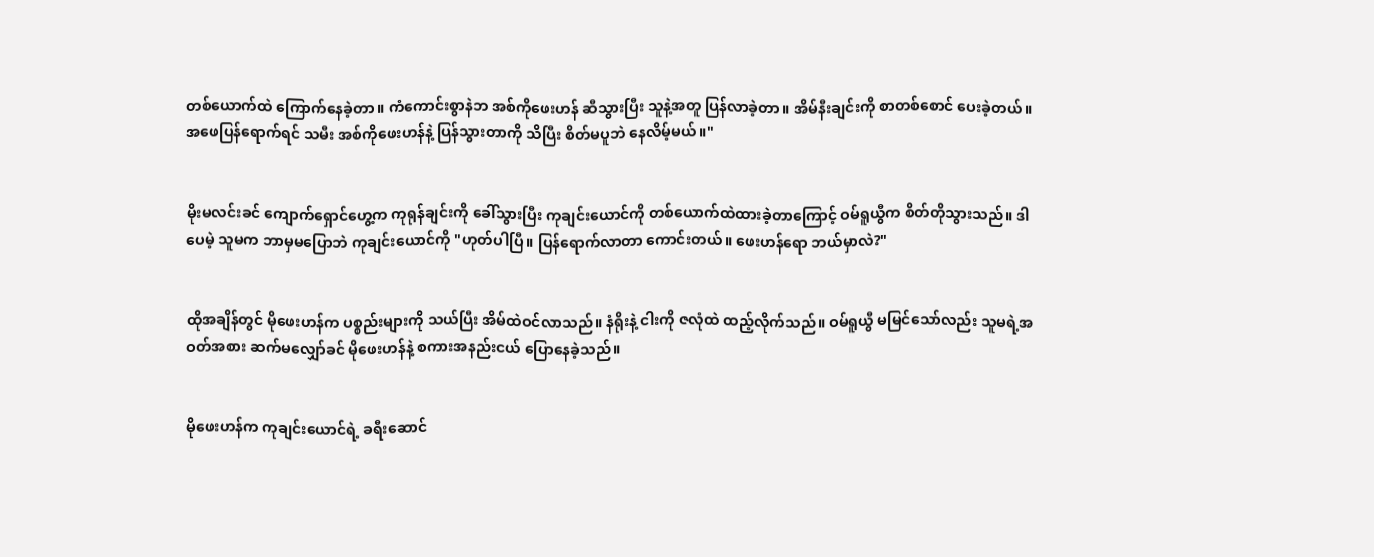တစ်ယောက်ထဲ ကြောက်နေခဲ့တာ။ ကံကောင်းစွာနဲဘ အစ်ကိုဖေးဟန် ဆီသွားပြီး သူနဲ့အတူ ပြန်လာခဲ့တာ။ အိမ်နီးချင်းကို စာတစ်စောင် ပေးခဲ့တယ်။ အဖေပြန်ရောက်ရင် သမီး အစ်ကိုဖေးဟန်နဲ့ ပြန်သွားတာကို သိပြီး စိတ်မပူဘဲ နေလိမ့်မယ်။"


မိုးမလင်းခင် ကျောက်ရှောင်ဟွေ့က ကုရုန်ချင်းကို ခေါ်သွားပြီး ကုချင်းယောင်ကို တစ်ယောက်ထဲထားခဲ့တာကြောင့် ဝမ်ရူယွီက စိတ်တိုသွားသည်။ ဒါပေမဲ့ သူမက ဘာမှမပြောဘဲ ကုချင်းယောင်ကို "ဟုတ်ပါပြီ။ ပြန်ရောက်လာတာ ကောင်းတယ်။ ဖေးဟန်ရော ဘယ်မှာလဲ?"


ထိုအချိန်တွင် မိုဖေးဟန်က ပစ္စည်းများကို သယ်ပြီး အိမ်ထဲဝင်လာသည်။ နံရိုးနဲ့ ငါးကို ဇလုံထဲ ထည့်လိုက်သည်။ ဝမ်ရူယွီ မမြင်သော်လည်း သူမရဲ့အဝတ်အစား ဆက်မလျှော်ခင် မိုဖေးဟန်နဲ့ စကားအနည်းငယ် ပြောနေခဲ့သည်။


မိုဖေးဟန်က ကုချင်းယောင်ရဲ့ ခရီးဆောင်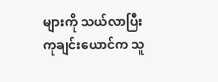များကို သယ်လာပြီး ကုချင်းယောင်က သူ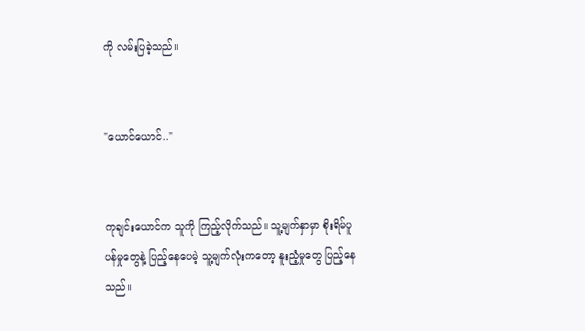ကို လမ်းပြခဲ့သည်။


"ယောင်ယောင်.."


ကုချင်းယောင်က သူကို ကြည့်လိုက်သည်။ သူ့မျက်နှာမှာ စိုးရိမ်ပူပန်မှုတွေနဲ့ ပြည့်နေပေမဲ့ သူ့မျက်လုံးကတော့ နူးညံ့မှုတွေ ပြည့်နေသည်။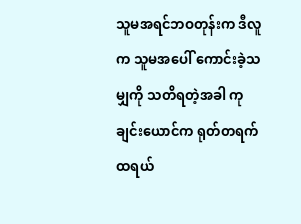သူမအရင်ဘဝတုန်းက ဒီလူက သူမအပေါ် ကောင်းခဲ့သမျှကို သတိရတဲ့အခါ ကုချင်းယောင်က ရုတ်တရက် ထရယ်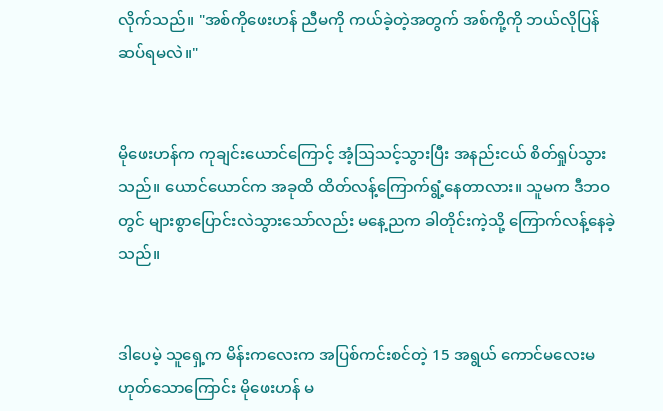လိုက်သည်။ "အစ်ကိုဖေးဟန် ညီမကို ကယ်ခဲ့တဲ့အတွက် အစ်ကို့ကို ဘယ်လိုပြန်ဆပ်ရမလဲ။"


မိုဖေးဟန်က ကုချင်းယောင်ကြောင့် အံ့ဩသင့်သွားပြီး အနည်းငယ် စိတ်ရှုပ်သွားသည်။ ယောင်ယောင်က အခုထိ ထိတ်လန့်ကြောက်ရွံ့နေတာလား။ သူမက ဒီဘဝတွင် များစွာပြောင်းလဲသွားသော်လည်း မနေ့ညက ခါတိုင်းကဲ့သို့ ကြောက်လန့်နေခဲ့သည်။


ဒါပေမဲ့ သူရှေ့က မိန်းကလေးက အပြစ်ကင်းစင်တဲ့ 15 အရွယ် ကောင်မလေးမဟုတ်သောကြောင်း မိုဖေးဟန် မ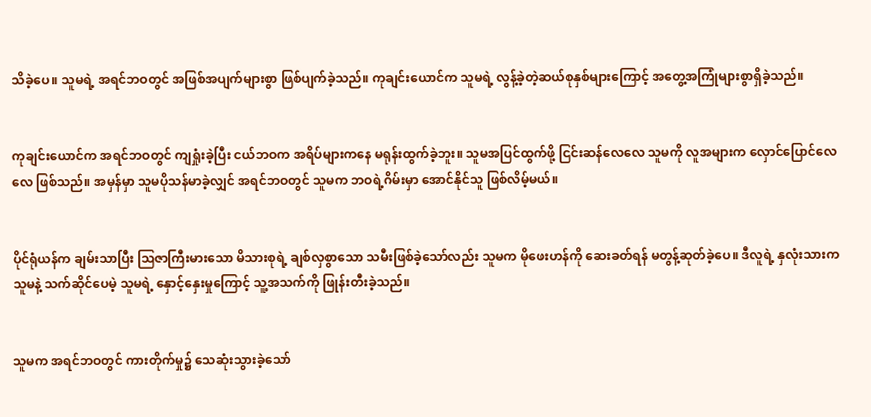သိခဲ့ပေ။ သူမရဲ့ အရင်ဘဝတွင် အဖြစ်အပျက်များစွာ ဖြစ်ပျက်ခဲ့သည်။ ကုချင်းယောင်က သူမရဲ့ လွန့်ခဲ့တဲ့ဆယ်စုနှစ်များကြောင့် အတွေ့အကြုံများစွာရှိခဲ့သည်။


ကုချင်းယောင်က အရင်ဘဝတွင် ကျရှုံးခဲ့ပြီး ငယ်ဘဝက အရိပ်များကနေ မရုန်းထွက်ခဲ့ဘူး။ သူမအပြင်ထွက်ဖို့ ငြင်းဆန်လေလေ သူမကို လူအများက လှောင်ပြောင်လေလေ ဖြစ်သည်။ အမှန်မှာ သူမပိုသန်မာခဲ့လျှင် အရင်ဘဝတွင် သူမက ဘဝရဲ့ဂိမ်းမှာ အောင်နိုင်သူ ဖြစ်လိမ့်မယ်။


ပိုင်ရုံယန်က ချမ်းသာပြီး ဩဇာကြီးမားသော မိသားစုရဲ့ ချစ်လှစွာသော သမီးဖြစ်ခဲ့သော်လည်း သူမက မိုဖေးဟန်ကို ဆေးခတ်ရန် မတွန့်ဆုတ်ခဲ့ပေ။ ဒီလူရဲ့ နှလုံးသားက သူမနဲ့ သက်ဆိုင်ပေမဲ့ သူမရဲ့ နှောင့်နှေးမှုကြောင့် သူ့အသက်ကို ဖြုန်းတီးခဲ့သည်။


သူမက အရင်ဘဝတွင် ကားတိုက်မှု၌ သေဆုံးသွားခဲ့သော်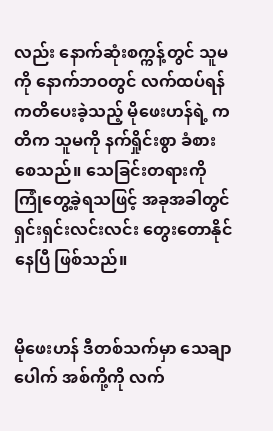လည်း နောက်ဆုံးစက္ကန့်တွင် သူမကို နောက်ဘဝတွင် လက်ထပ်ရန် ကတိပေးခဲ့သည့် မိုဖေးဟန်ရဲ့ ကတိက သူမကို နက်ရှိုင်းစွာ ခံစားစေသည်။ သေခြင်းတရားကို ကြုံတွေ့ခဲ့ရသဖြင့် အခုအခါတွင် ရှင်းရှင်းလင်းလင်း တွေးတောနိုင်နေပြီ ဖြစ်သည်။


မိုဖေးဟန် ဒီတစ်သက်မှာ သေချာပေါက် အစ်ကို့ကို လက်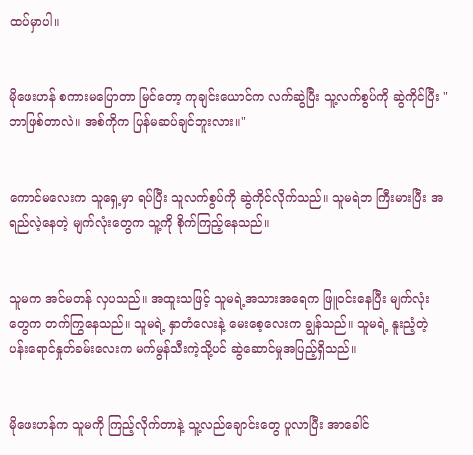ထပ်မှာပါ။


မိုဖေးဟန် စကားမပြောတာ မြင်တော့ ကုချင်းယောင်က လက်ဆွဲပြီး သူ့လက်စွပ်ကို ဆွဲကိုင်ပြီး "ဘာဖြစ်တာလဲ။ အစ်ကိုက ပြန်မဆပ်ချင်ဘူးလား။"


ကောင်မလေးက သူရှေ့မှာ ရပ်ပြီး သူလက်စွပ်ကို ဆွဲကိုင်လိုက်သည်။ သူမရဲဘ ကြီးမားပြီး အရည်လဲ့နေတဲ့ မျက်လုံးတွေက သူ့ကို စိုက်ကြည့်နေသည်။


သူမက အင်မတန် လှပသည်။ အထူးသဖြင့် သူမရဲ့အသားအရေက ဖြူဝင်းနေပြီး မျက်လုံးတွေက တက်ကြွနေသည်။ သူမရဲ့ နှာတံလေးနဲ့ မေးစေ့လေးက ချွန်သည်။ သူမရဲ့ နူးညံ့တဲ့ ပန်းရောင်နှုတ်ခမ်းလေးက မက်မွန်သီးကဲ့သို့ပင် ဆွဲဆောင်မှုအပြည့်ရှိသည်။


မိုဖေးဟန်က သူမကို ကြည့်လိုက်တာနဲ့ သူ့လည်ချောင်းတွေ ပူလာပြီး အာခေါင်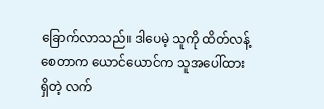ခြောက်လာသည်။ ဒါပေမဲ့ သူကို ထိတ်လန့်စေတာက ယောင်ယောင်က သူအပေါ်ထားရှိတဲ့ လက်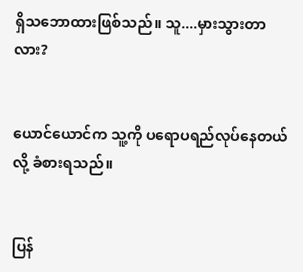ရှိသဘောထားဖြစ်သည်။ သူ....မှားသွားတာလား?


ယောင်ယောင်က သူ့ကို ပရောပရည်လုပ်နေတယ်လို့ ခံစားရသည်။


ပြန်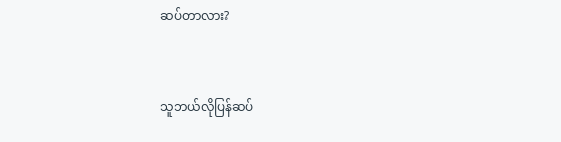ဆပ်တာလား?


သူဘယ်လိုပြန်ဆပ်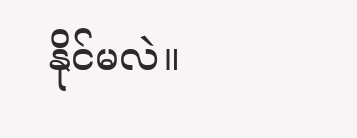နိုင်မလဲ။